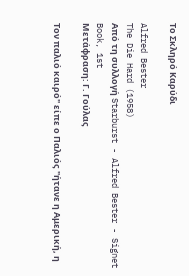Το Σκληρό Καρύδι

Alfred Bester
The Die Hard (1958)
Από τη συλλογή Starburst - Alfred Bester - Signet Book, 1st
Μετάφραση: Γ. Γούλας

Τον παλιό καιρό" είπε ο Παλιός "ήτανε η Αμερική, η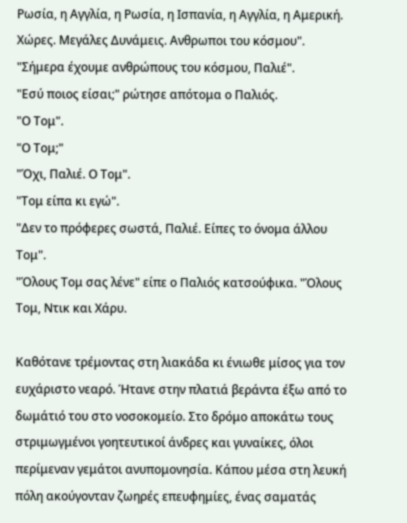Ρωσία, η Αγγλία, η Ρωσία, η Ισπανία, η Αγγλία, η Αμερική. Χώρες. Μεγάλες Δυνάμεις. Ανθρωποι του κόσμου".
"Σήμερα έχουμε ανθρώπους του κόσμου, Παλιέ".
"Εσύ ποιος είσαι;" ρώτησε απότομα ο Παλιός.
"Ο Τομ".
"Ο Τομ;"
"Όχι, Παλιέ. Ο Τομ".
"Τομ είπα κι εγώ".
"Δεν το πρόφερες σωστά, Παλιέ. Είπες το όνομα άλλου Τομ".
"Όλους Τομ σας λένε" είπε ο Παλιός κατσούφικα. "Όλους Τομ, Ντικ και Χάρυ.

Καθότανε τρέμοντας στη λιακάδα κι ένιωθε μίσος για τον ευχάριστο νεαρό. Ήτανε στην πλατιά βεράντα έξω από το δωμάτιό του στο νοσοκομείο. Στο δρόμο αποκάτω τους στριμωγμένοι γοητευτικοί άνδρες και γυναίκες, όλοι περίμεναν γεμάτοι ανυπομονησία. Κάπου μέσα στη λευκή πόλη ακούγονταν ζωηρές επευφημίες, ένας σαματάς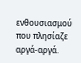ενθουσιασμού που πλησίαζε αργά-αργά.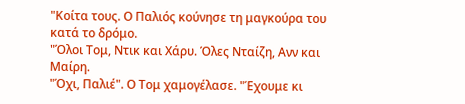"Κοίτα τους. Ο Παλιός κούνησε τη μαγκούρα του κατά το δρόμο.
"Όλοι Τομ, Ντικ και Χάρυ. Όλες Νταίζη, Ανν και Μαίρη.
"Όχι, Παλιέ". Ο Τομ χαμογέλασε. "Έχουμε κι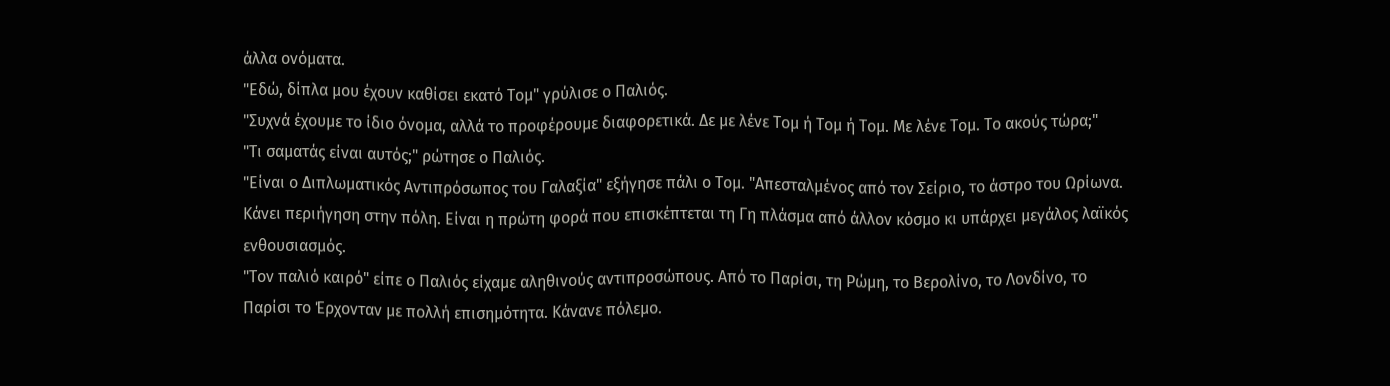άλλα ονόματα.
"Εδώ, δίπλα μου έχουν καθίσει εκατό Τομ" γρύλισε ο Παλιός.
"Συχνά έχουμε το ίδιο όνομα, αλλά το προφέρουμε διαφορετικά. Δε με λένε Τομ ή Τομ ή Τομ. Με λένε Τομ. Το ακούς τώρα;"
"Τι σαματάς είναι αυτός;" ρώτησε ο Παλιός.
"Είναι ο Διπλωματικός Αντιπρόσωπος του Γαλαξία" εξήγησε πάλι ο Τομ. "Απεσταλμένος από τον Σείριο, το άστρο του Ωρίωνα. Κάνει περιήγηση στην πόλη. Είναι η πρώτη φορά που επισκέπτεται τη Γη πλάσμα από άλλον κόσμο κι υπάρχει μεγάλος λαϊκός ενθουσιασμός.
"Τον παλιό καιρό" είπε ο Παλιός είχαμε αληθινούς αντιπροσώπους. Από το Παρίσι, τη Ρώμη, το Βερολίνο, το Λονδίνο, το Παρίσι το Έρχονταν με πολλή επισημότητα. Κάνανε πόλεμο.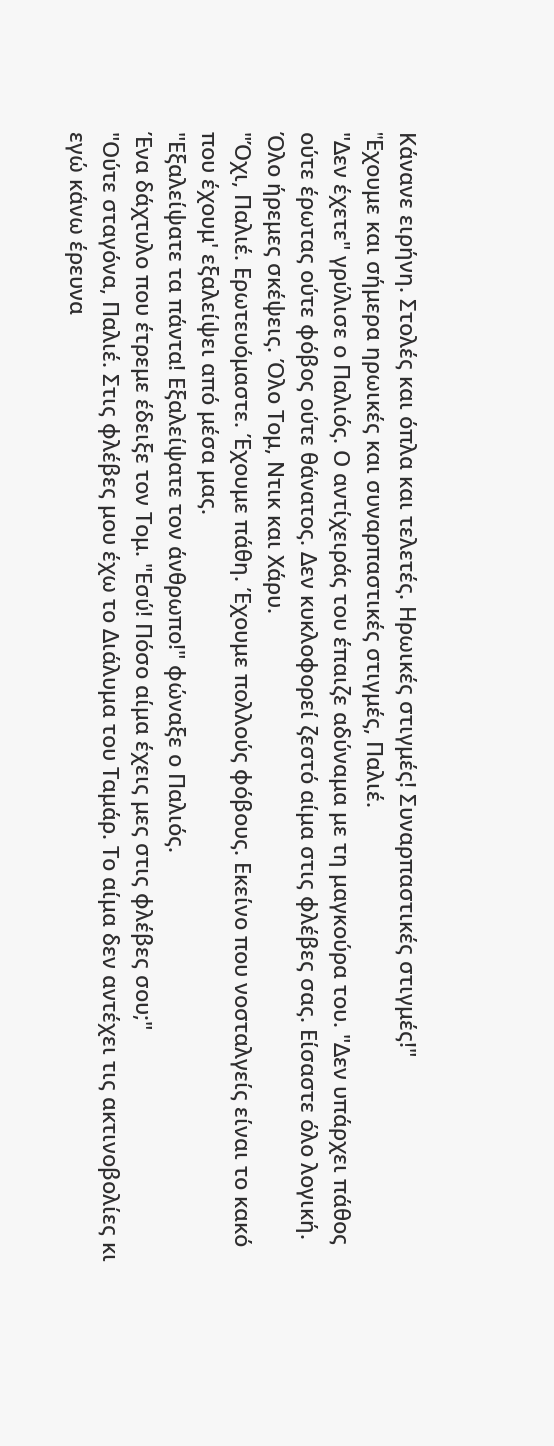Κάνανε ειρήνη. Στολές και όπλα και τελετές. Ηρωικές στιγμές! Συναρπαστικές στιγμές!"
"Eχουμε και σήμερα ηρωικές και συναρπαστικές στιγμές, Παλιέ.
"Δεν έχετε" γρύλισε ο Παλιός. Ο αντίχειράς του έπαιζε αδύναμα με τη μαγκούρα του. "Δεν υπάρχει πάθος ούτε έρωτας ούτε φόβος ούτε θάνατος. Δεν κυκλοφορεί ζεστό αίμα στις φλέβες σας. Είσαστε όλο λογική. Όλο ήρεμες σκέψεις. Όλο Τομ, Ντικ και Χάρυ.
"Όχι, Παλιέ. Ερωτευόμαστε. Έχουμε πάθη. Έχουμε πολλούς φόβους. Εκείνο που νοσταλγείς είναι το κακό που έχουμ' εξαλείψει από μέσα μας.
"Εξαλείψατε τα πάντα! Εξαλείψατε τον άνθρωπο!" φώναξε ο Παλιός.
Ένα δάχτυλο που έτρεμε έδειξε τον Τομ. "Εσύ! Πόσο αίμα έχεις μες στις φλέβες σου;"
"Ούτε σταγόνα, Παλιέ. Στις φλέβες μου έχω το Διάλυμα του Ταμάρ. Το αίμα δεν αντέχει τις ακτινοβολίες κι εγώ κάνω έρευνα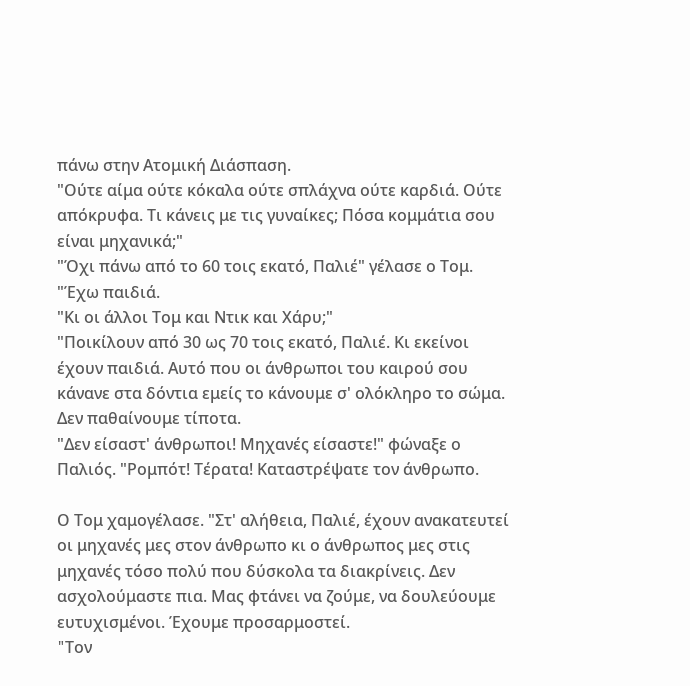πάνω στην Ατομική Διάσπαση.
"Ούτε αίμα ούτε κόκαλα ούτε σπλάχνα ούτε καρδιά. Ούτε απόκρυφα. Τι κάνεις με τις γυναίκες; Πόσα κομμάτια σου είναι μηχανικά;"
"Όχι πάνω από το 60 τοις εκατό, Παλιέ" γέλασε ο Τομ. "Έχω παιδιά.
"Κι οι άλλοι Τομ και Ντικ και Χάρυ;"
"Ποικίλουν από 30 ως 70 τοις εκατό, Παλιέ. Κι εκείνοι έχουν παιδιά. Αυτό που οι άνθρωποι του καιρού σου κάνανε στα δόντια εμείς το κάνουμε σ' ολόκληρο το σώμα. Δεν παθαίνουμε τίποτα.
"Δεν είσαστ' άνθρωποι! Μηχανές είσαστε!" φώναξε ο Παλιός. "Ρομπότ! Τέρατα! Καταστρέψατε τον άνθρωπο.

Ο Τομ χαμογέλασε. "Στ' αλήθεια, Παλιέ, έχουν ανακατευτεί οι μηχανές μες στον άνθρωπο κι ο άνθρωπος μες στις μηχανές τόσο πολύ που δύσκολα τα διακρίνεις. Δεν ασχολούμαστε πια. Μας φτάνει να ζούμε, να δουλεύουμε ευτυχισμένοι. Έχουμε προσαρμοστεί.
"Tον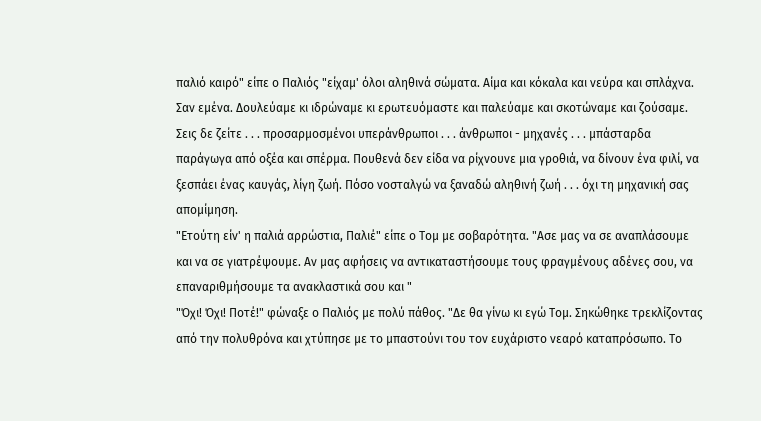παλιό καιρό" είπε ο Παλιός "είχαμ' όλοι αληθινά σώματα. Αίμα και κόκαλα και νεύρα και σπλάχνα. Σαν εμένα. Δουλεύαμε κι ιδρώναμε κι ερωτευόμαστε και παλεύαμε και σκοτώναμε και ζούσαμε. Σεις δε ζείτε . . . προσαρμοσμένοι υπεράνθρωποι . . . άνθρωποι - μηχανές . . . μπάσταρδα παράγωγα από οξέα και σπέρμα. Πουθενά δεν είδα να ρίχνουνε μια γροθιά, να δίνουν ένα φιλί, να ξεσπάει ένας καυγάς, λίγη ζωή. Πόσο νοσταλγώ να ξαναδώ αληθινή ζωή . . . όχι τη μηχανική σας απομίμηση.
"Ετούτη είν' η παλιά αρρώστια, Παλιέ" είπε ο Τομ με σοβαρότητα. "Ασε μας να σε αναπλάσουμε και να σε γιατρέψουμε. Αν μας αφήσεις να αντικαταστήσουμε τους φραγμένους αδένες σου, να επαναριθμήσουμε τα ανακλαστικά σου και "
"Όχι! Όχι! Ποτέ!" φώναξε ο Παλιός με πολύ πάθος. "Δε θα γίνω κι εγώ Τομ. Σηκώθηκε τρεκλίζοντας από την πολυθρόνα και χτύπησε με το μπαστούνι του τον ευχάριστο νεαρό καταπρόσωπο. Το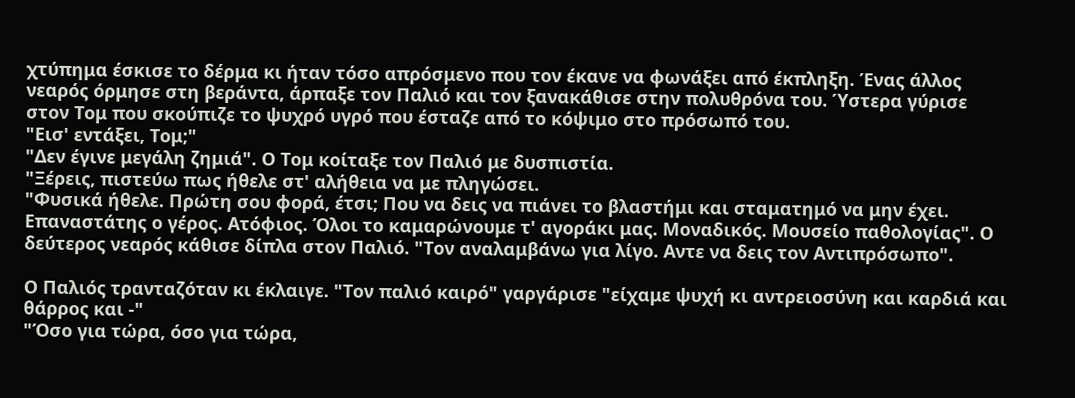χτύπημα έσκισε το δέρμα κι ήταν τόσο απρόσμενο που τον έκανε να φωνάξει από έκπληξη. Ένας άλλος νεαρός όρμησε στη βεράντα, άρπαξε τον Παλιό και τον ξανακάθισε στην πολυθρόνα του. Ύστερα γύρισε στον Τομ που σκούπιζε το ψυχρό υγρό που έσταζε από το κόψιμο στο πρόσωπό του.
"Εισ' εντάξει, Τομ;"
"Δεν έγινε μεγάλη ζημιά". Ο Τομ κοίταξε τον Παλιό με δυσπιστία.
"Ξέρεις, πιστεύω πως ήθελε στ' αλήθεια να με πληγώσει.
"Φυσικά ήθελε. Πρώτη σου φορά, έτσι; Που να δεις να πιάνει το βλαστήμι και σταματημό να μην έχει. Επαναστάτης ο γέρος. Ατόφιος. Όλοι το καμαρώνουμε τ' αγοράκι μας. Μοναδικός. Μουσείο παθολογίας". Ο δεύτερος νεαρός κάθισε δίπλα στον Παλιό. "Τον αναλαμβάνω για λίγο. Αντε να δεις τον Αντιπρόσωπο".

Ο Παλιός τρανταζόταν κι έκλαιγε. "Τον παλιό καιρό" γαργάρισε "είχαμε ψυχή κι αντρειοσύνη και καρδιά και θάρρος και -"
"Όσο για τώρα, όσο για τώρα,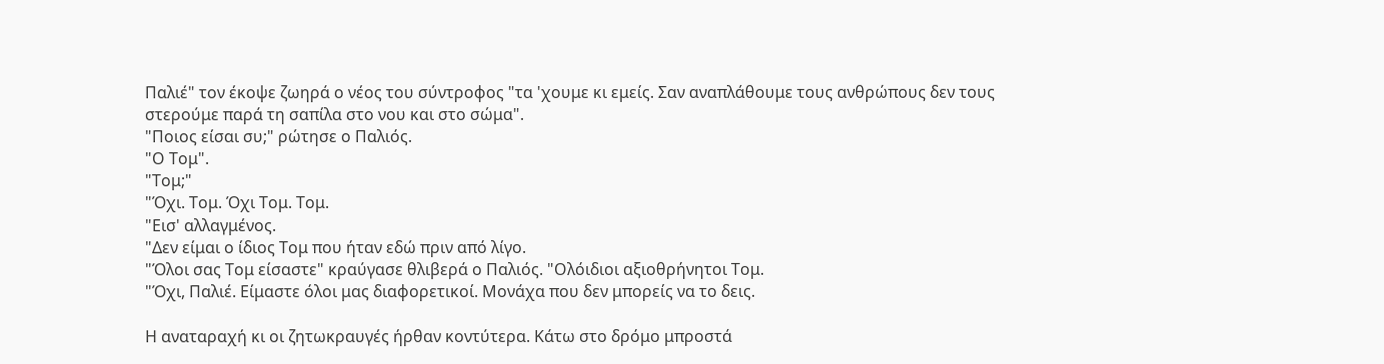Παλιέ" τον έκοψε ζωηρά ο νέος του σύντροφος "τα 'χουμε κι εμείς. Σαν αναπλάθουμε τους ανθρώπους δεν τους στερούμε παρά τη σαπίλα στο νου και στο σώμα".
"Ποιος είσαι συ;" ρώτησε ο Παλιός.
"Ο Τομ".
"Τομ;"
"Όχι. Τομ. Όχι Τομ. Τομ.
"Εισ' αλλαγμένος.
"Δεν είμαι ο ίδιος Τομ που ήταν εδώ πριν από λίγο.
"Όλοι σας Τομ είσαστε" κραύγασε θλιβερά ο Παλιός. "Ολόιδιοι αξιοθρήνητοι Τομ.
"Όχι, Παλιέ. Είμαστε όλοι μας διαφορετικοί. Μονάχα που δεν μπορείς να το δεις.

Η αναταραχή κι οι ζητωκραυγές ήρθαν κοντύτερα. Κάτω στο δρόμο μπροστά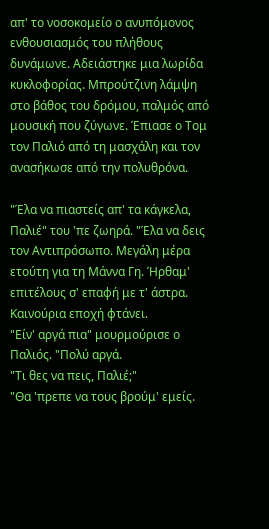απ' το νοσοκομείο ο ανυπόμονος ενθουσιασμός του πλήθους δυνάμωνε. Αδειάστηκε μια λωρίδα κυκλοφορίας. Μπρούτζινη λάμψη στο βάθος του δρόμου, παλμός από μουσική που ζύγωνε. Έπιασε ο Τομ τον Παλιό από τη μασχάλη και τον ανασήκωσε από την πολυθρόνα.

"Έλα να πιαστείς απ' τα κάγκελα, Παλιέ" του 'πε ζωηρά. "Έλα να δεις τον Αντιπρόσωπο. Μεγάλη μέρα ετούτη για τη Μάννα Γη. Ήρθαμ' επιτέλους σ' επαφή με τ' άστρα. Καινούρια εποχή φτάνει.
"Είν' αργά πια" μουρμούρισε ο Παλιός. "Πολύ αργά.
"Τι θες να πεις, Παλιέ;"
"Θα 'πρεπε να τους βρούμ' εμείς.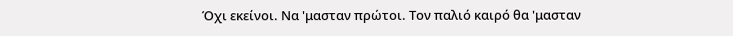Όχι εκείνοι. Να 'μασταν πρώτοι. Τον παλιό καιρό θα 'μασταν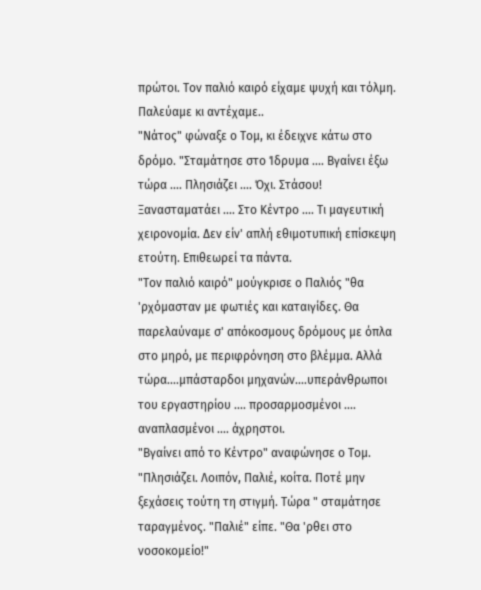πρώτοι. Τον παλιό καιρό είχαμε ψυχή και τόλμη. Παλεύαμε κι αντέχαμε..
"Νάτος" φώναξε ο Τομ, κι έδειχνε κάτω στο δρόμο. "Σταμάτησε στο Ίδρυμα .... Βγαίνει έξω τώρα .... Πλησιάζει .... Όχι. Στάσου! Ξανασταματάει .... Στο Κέντρο .... Τι μαγευτική χειρονομία. Δεν είν' απλή εθιμοτυπική επίσκεψη ετούτη. Επιθεωρεί τα πάντα.
"Τον παλιό καιρό" μούγκρισε ο Παλιός "θα 'ρχόμασταν με φωτιές και καταιγίδες. Θα παρελαύναμε σ' απόκοσμους δρόμους με όπλα στο μηρό, με περιφρόνηση στο βλέμμα. Αλλά τώρα....μπάσταρδοι μηχανών....υπεράνθρωποι του εργαστηρίου .... προσαρμοσμένοι .... αναπλασμένοι .... άχρηστοι.
"Βγαίνει από το Κέντρο" αναφώνησε ο Τομ. "Πλησιάζει. Λοιπόν, Παλιέ, κοίτα. Ποτέ μην ξεχάσεις τούτη τη στιγμή. Τώρα " σταμάτησε ταραγμένος. "Παλιέ" είπε. "Θα 'ρθει στο νοσοκομείο!"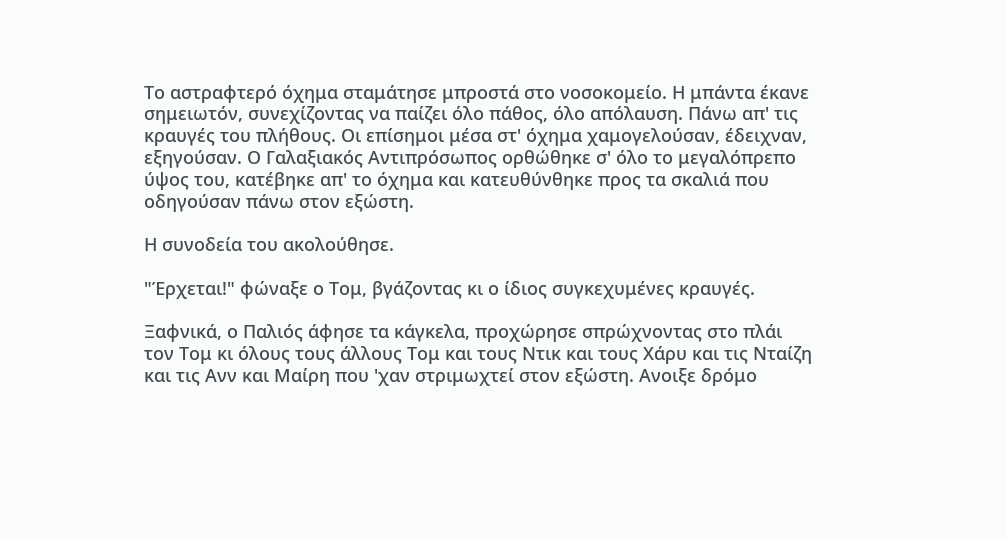Το αστραφτερό όχημα σταμάτησε μπροστά στο νοσοκομείο. Η μπάντα έκανε σημειωτόν, συνεχίζοντας να παίζει όλο πάθος, όλο απόλαυση. Πάνω απ' τις κραυγές του πλήθους. Οι επίσημοι μέσα στ' όχημα χαμογελούσαν, έδειχναν, εξηγούσαν. Ο Γαλαξιακός Αντιπρόσωπος ορθώθηκε σ' όλο το μεγαλόπρεπο ύψος του, κατέβηκε απ' το όχημα και κατευθύνθηκε προς τα σκαλιά που οδηγούσαν πάνω στον εξώστη.

Η συνοδεία του ακολούθησε.

"Έρχεται!" φώναξε ο Τομ, βγάζοντας κι ο ίδιος συγκεχυμένες κραυγές.

Ξαφνικά, ο Παλιός άφησε τα κάγκελα, προχώρησε σπρώχνοντας στο πλάι τον Τομ κι όλους τους άλλους Τομ και τους Ντικ και τους Χάρυ και τις Νταίζη και τις Ανν και Μαίρη που 'χαν στριμωχτεί στον εξώστη. Ανοιξε δρόμο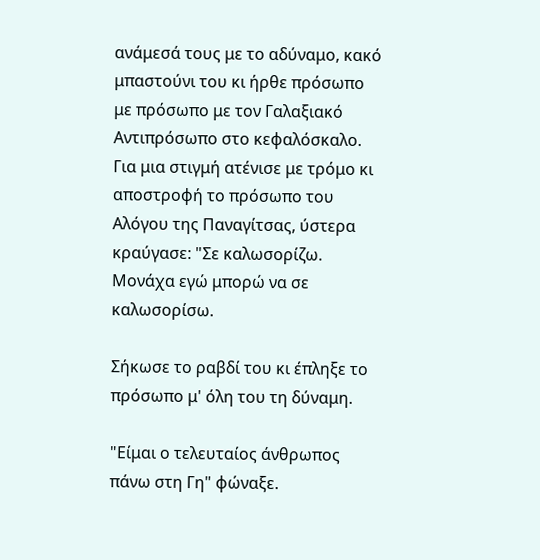ανάμεσά τους με το αδύναμο, κακό μπαστούνι του κι ήρθε πρόσωπο με πρόσωπο με τον Γαλαξιακό Αντιπρόσωπο στο κεφαλόσκαλο. Για μια στιγμή ατένισε με τρόμο κι αποστροφή το πρόσωπο του Αλόγου της Παναγίτσας, ύστερα κραύγασε: "Σε καλωσορίζω. Μονάχα εγώ μπορώ να σε καλωσορίσω.

Σήκωσε το ραβδί του κι έπληξε το πρόσωπο μ' όλη του τη δύναμη.

"Είμαι ο τελευταίος άνθρωπος πάνω στη Γη" φώναξε.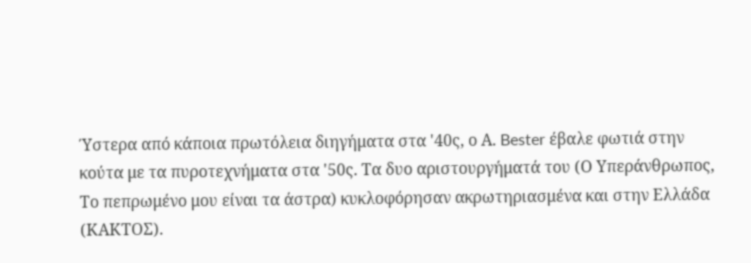Ύστερα από κάποια πρωτόλεια διηγήματα στα '40ς, ο Α. Bester έβαλε φωτιά στην κούτα με τα πυροτεχνήματα στα '50ς. Τα δυο αριστουργήματά του (Ο Υπεράνθρωπος, Το πεπρωμένο μου είναι τα άστρα) κυκλοφόρησαν ακρωτηριασμένα και στην Ελλάδα (ΚΑΚΤΟΣ).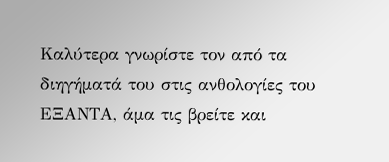Καλύτερα γνωρίστε τον από τα διηγήματά του στις ανθολογίες του ΕΞΑΝΤΑ, άμα τις βρείτε και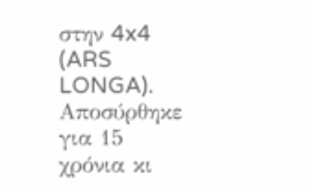στην 4x4 (ARS LONGA). Αποσύρθηκε για 15 χρόνια κι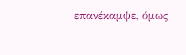επανέκαμψε, όμως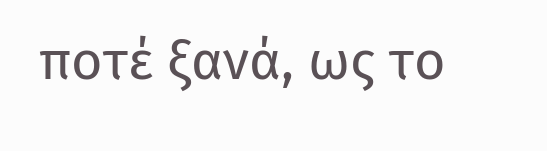ποτέ ξανά, ως το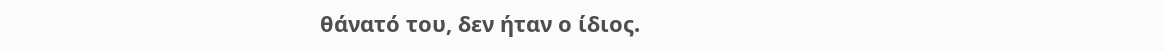θάνατό του, δεν ήταν ο ίδιος.